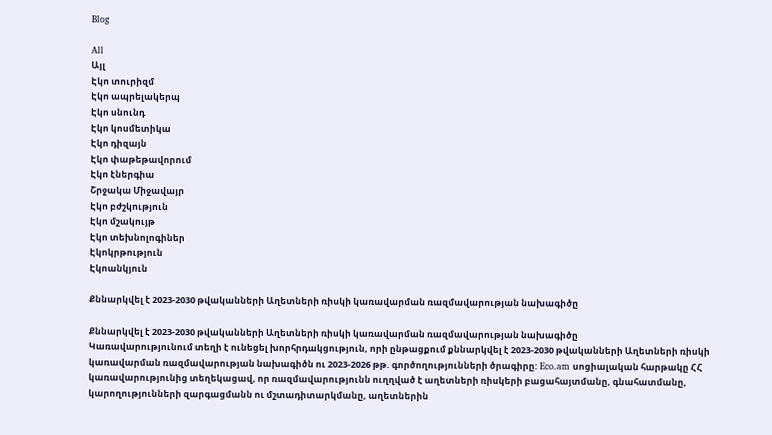Blog

All
Այլ
Էկո տուրիզմ
Էկո ապրելակերպ
Էկո սնունդ
Էկո կոսմետիկա
Էկո դիզայն
Էկո փաթեթավորում
Էկո էներգիա
Շրջակա Միջավայր
Էկո բժշկություն
Էկո մշակույթ
Էկո տեխնոլոգիներ
Էկոկրթություն
Էկոանկյուն

Քննարկվել է 2023-2030 թվականների Աղետների ռիսկի կառավարման ռազմավարության նախագիծը

Քննարկվել է 2023-2030 թվականների Աղետների ռիսկի կառավարման ռազմավարության նախագիծը
Կառավարությունում տեղի է ունեցել խորհրդակցություն, որի ընթացքում քննարկվել է 2023-2030 թվականների Աղետների ռիսկի կառավարման ռազմավարության նախագիծն ու 2023-2026 թթ. գործողությունների ծրագիրը: Eco.am սոցիալական հարթակը ՀՀ կառավարությունից տեղեկացավ, որ ռազմավարությունն ուղղված է աղետների ռիսկերի բացահայտմանը, գնահատմանը, կարողությունների զարգացմանն ու մշտադիտարկմանը, աղետներին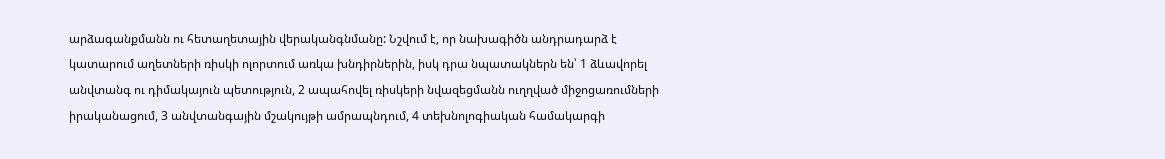արձագանքմանն ու հետաղետային վերականգնմանը: Նշվում է, որ նախագիծն անդրադարձ է կատարում աղետների ռիսկի ոլորտում առկա խնդիրներին, իսկ դրա նպատակներն են՝ 1 ձևավորել անվտանգ ու դիմակայուն պետություն, 2 ապահովել ռիսկերի նվազեցմանն ուղղված միջոցառումների իրականացում, 3 անվտանգային մշակույթի ամրապնդում, 4 տեխնոլոգիական համակարգի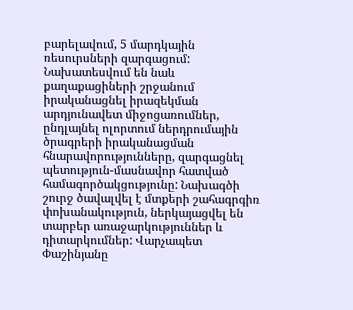բարելավում, 5 մարդկային ռեսուրսների զարգացում: Նախատեսվում են նաև քաղաքացիների շրջանում իրականացնել իրազեկման արդյունավետ միջոցառումներ, ընդլայնել ոլորտում ներդրումային ծրագրերի իրականացման հնարավորությունները, զարգացնել պետություն-մասնավոր հատված համագործակցությունը: Նախագծի շուրջ ծավալվել է մտքերի շահագրգիռ փոխանակություն, ներկայացվել են տարբեր առաջարկություններ և դիտարկումներ: Վարչապետ Փաշինյանը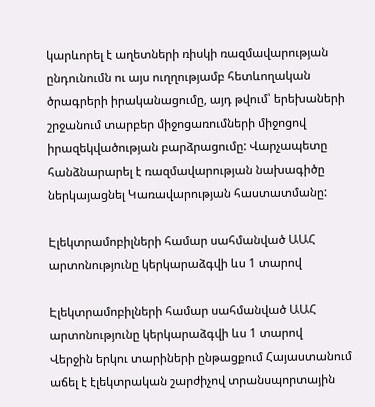կարևորել է աղետների ռիսկի ռազմավարության ընդունումն ու այս ուղղությամբ հետևողական ծրագրերի իրականացումը, այդ թվում՝ երեխաների շրջանում տարբեր միջոցառումների միջոցով իրազեկվածության բարձրացումը: Վարչապետը հանձնարարել է ռազմավարության նախագիծը ներկայացնել Կառավարության հաստատմանը:

Էլեկտրամոբիլների համար սահմանված ԱԱՀ արտոնությունը կերկարաձգվի ևս 1 տարով

Էլեկտրամոբիլների համար սահմանված ԱԱՀ արտոնությունը կերկարաձգվի ևս 1 տարով
Վերջին երկու տարիների ընթացքում Հայաստանում աճել է էլեկտրական շարժիչով տրանսպորտային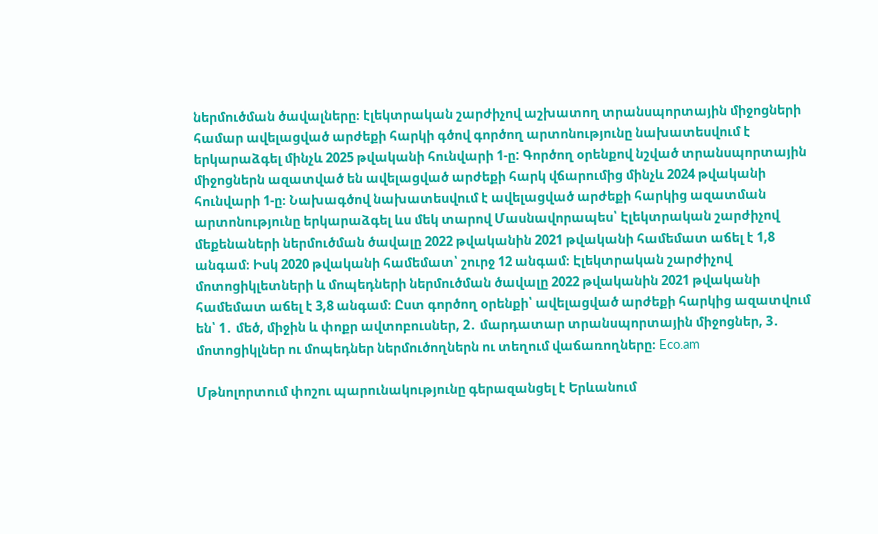ներմուծման ծավալները։ էլեկտրական շարժիչով աշխատող տրանսպորտային միջոցների համար ավելացված արժեքի հարկի գծով գործող արտոնությունը նախատեսվում է երկարաձգել մինչև 2025 թվականի հունվարի 1-ը: Գործող օրենքով նշված տրանսպորտային միջոցներն ազատված են ավելացված արժեքի հարկ վճարումից մինչև 2024 թվականի հունվարի 1-ը։ Նախագծով նախատեսվում է ավելացված արժեքի հարկից ազատման արտոնությունը երկարաձգել ևս մեկ տարով Մասնավորապես՝ Էլեկտրական շարժիչով մեքենաների ներմուծման ծավալը 2022 թվականին 2021 թվականի համեմատ աճել է 1,8 անգամ։ Իսկ 2020 թվականի համեմատ՝ շուրջ 12 անգամ։ Էլեկտրական շարժիչով մոտոցիկլետների և մոպեդների ներմուծման ծավալը 2022 թվականին 2021 թվականի համեմատ աճել է 3,8 անգամ։ Ըստ գործող օրենքի՝ ավելացված արժեքի հարկից ազատվում են՝ 1․ մեծ, միջին և փոքր ավտոբուսներ, 2․ մարդատար տրանսպորտային միջոցներ, 3․ մոտոցիկլներ ու մոպեդներ ներմուծողներն ու տեղում վաճառողները։ Eco.am

Մթնոլորտում փոշու պարունակությունը գերազանցել է Երևանում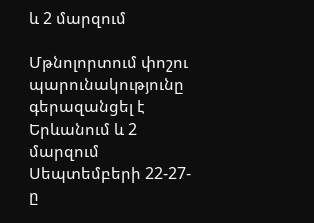և 2 մարզում

Մթնոլորտում փոշու պարունակությունը գերազանցել է Երևանում և 2 մարզում
Սեպտեմբերի 22-27-ը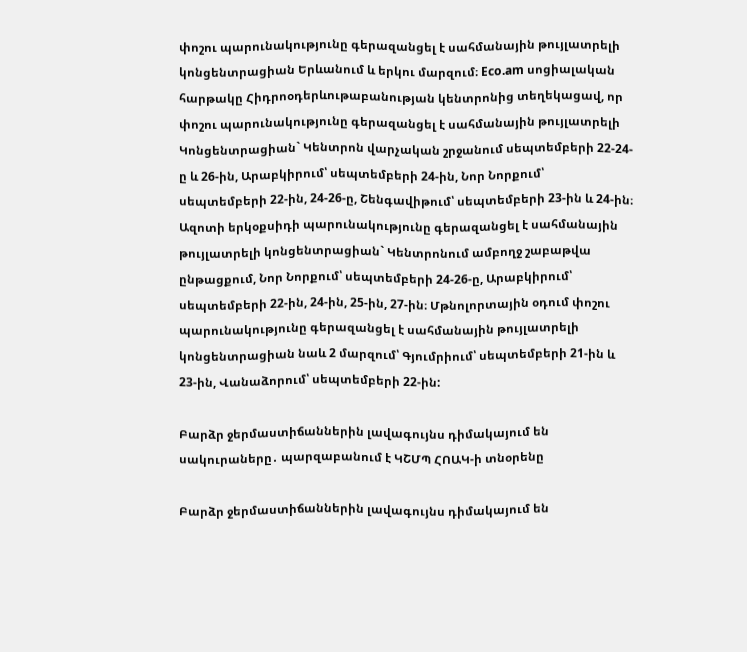փոշու պարունակությունը գերազանցել է սահմանային թույլատրելի կոնցենտրացիան Երևանում և երկու մարզում։ Eco.am սոցիալական հարթակը Հիդրոօդերևութաբանության կենտրոնից տեղեկացավ, որ փոշու պարունակությունը գերազանցել է սահմանային թույլատրելի Կոնցենտրացիան` Կենտրոն վարչական շրջանում սեպտեմբերի 22-24-ը և 26-ին, Արաբկիրում՝ սեպտեմբերի 24-ին, Նոր Նորքում՝ սեպտեմբերի 22-ին, 24-26-ը, Շենգավիթում՝ սեպտեմբերի 23-ին և 24-ին։ Ազոտի երկօքսիդի պարունակությունը գերազանցել է սահմանային թույլատրելի կոնցենտրացիան` Կենտրոնում ամբողջ շաբաթվա ընթացքում, Նոր Նորքում՝ սեպտեմբերի 24-26-ը, Արաբկիրում՝ սեպտեմբերի 22-ին, 24-ին, 25-ին, 27-ին։ Մթնոլորտային օդում փոշու պարունակությունը գերազանցել է սահմանային թույլատրելի կոնցենտրացիան նաև 2 մարզում՝ Գյումրիում՝ սեպտեմբերի 21-ին և 23-ին, Վանաձորում՝ սեպտեմբերի 22-ին:

Բարձր ջերմաստիճաններին լավագույնս դիմակայում են սակուրաները․ պարզաբանում է ԿՇՄՊ ՀՈԱԿ-ի տնօրենը

Բարձր ջերմաստիճաններին լավագույնս դիմակայում են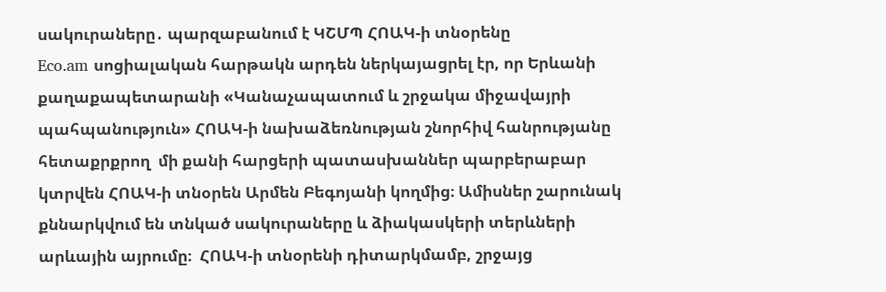սակուրաները․ պարզաբանում է ԿՇՄՊ ՀՈԱԿ-ի տնօրենը
Eco.am սոցիալական հարթակն արդեն ներկայացրել էր, որ Երևանի քաղաքապետարանի «Կանաչապատում և շրջակա միջավայրի պահպանություն» ՀՈԱԿ-ի նախաձեռնության շնորհիվ հանրությանը հետաքրքրող  մի քանի հարցերի պատասխաններ պարբերաբար կտրվեն ՀՈԱԿ-ի տնօրեն Արմեն Բեգոյանի կողմից։ Ամիսներ շարունակ քննարկվում են տնկած սակուրաները և ձիակասկերի տերևների արևային այրումը։  ՀՈԱԿ-ի տնօրենի դիտարկմամբ, շրջայց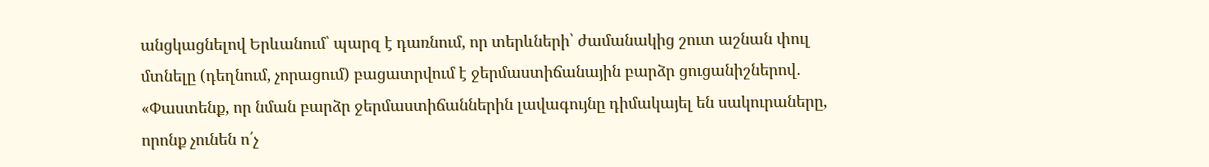անցկացնելով Երևանում՝ պարզ է դառնում, որ տերևների՝ ժամանակից շուտ աշնան փուլ մտնելը (դեղնում, չորացում) բացատրվում է ջերմաստիճանային բարձր ցուցանիշներով․ «Փաստենք, որ նման բարձր ջերմաստիճաններին լավագույնը դիմակայել են սակուրաները, որոնք չունեն ո՛չ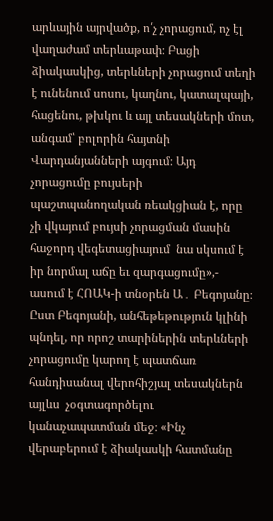արևային այրվածք, ո՛չ չորացում, ոչ էլ վաղաժամ տերևաթափ։ Բացի ձիակասկից, տերևների չորացում տեղի է ունենում սոսու, կաղնու, կատալպայի, հացենու, թխկու և այլ տեսակների մոտ, անգամ՝ բոլորին հայտնի Վարդանյանների այգում։ Այդ չորացումը բույսերի պաշտպանողական ռեակցիան է, որը չի վկայում բույսի չորացման մասին հաջորդ վեգետացիայում  նա սկսում է իր նորմալ աճը եւ զարգացումը»,- ասում է ՀՈԱԿ-ի տնօրեն Ա․ Բեգոյանը։ Ըստ Բեգոյանի, անհեթեթություն կլինի պնդել, որ որոշ տարիներին տերևների չորացումը կարող է պատճառ հանդիսանալ վերոհիշյալ տեսակներն այլևս  չօգտագործելու կանաչապատման մեջ։ «Ինչ վերաբերում է ձիակասկի հատմանը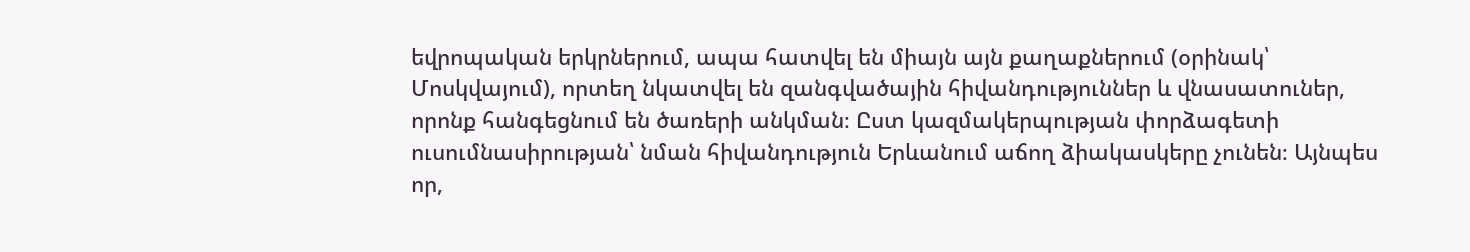եվրոպական երկրներում, ապա հատվել են միայն այն քաղաքներում (օրինակ՝ Մոսկվայում), որտեղ նկատվել են զանգվածային հիվանդություններ և վնասատուներ, որոնք հանգեցնում են ծառերի անկման։ Ըստ կազմակերպության փորձագետի ուսումնասիրության՝ նման հիվանդություն Երևանում աճող ձիակասկերը չունեն։ Այնպես որ,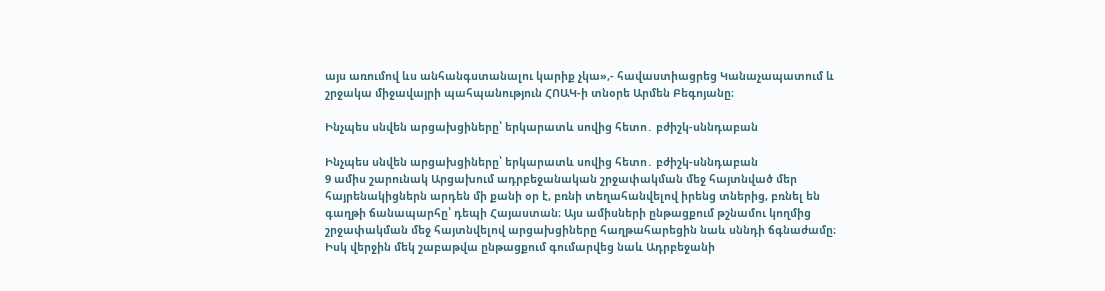այս առումով ևս անհանգստանալու կարիք չկա»,- հավաստիացրեց Կանաչապատում և շրջակա միջավայրի պահպանություն ՀՈԱԿ-ի տնօրե Արմեն Բեգոյանը։

Ինչպես սնվեն արցախցիները՝ երկարատև սովից հետո․ բժիշկ-սննդաբան

Ինչպես սնվեն արցախցիները՝ երկարատև սովից հետո․ բժիշկ-սննդաբան
9 ամիս շարունակ Արցախում ադրբեջանական շրջափակման մեջ հայտնված մեր հայրենակիցներն արդեն մի քանի օր է, բռնի տեղահանվելով իրենց տներից, բռնել են գաղթի ճանապարհը՝ դեպի Հայաստան։ Այս ամիսների ընթացքում թշնամու կողմից շրջափակման մեջ հայտնվելով արցախցիները հաղթահարեցին նաև սննդի ճգնաժամը։ Իսկ վերջին մեկ շաբաթվա ընթացքում գումարվեց նաև Ադրբեջանի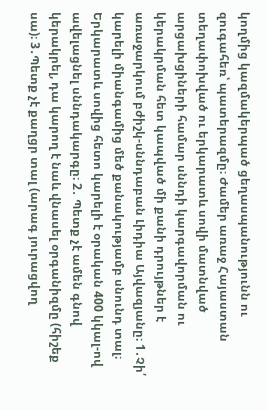կողմից կազմակերպած ցեղասպանությունն ու զուգահեռ՝ պատերազմը։ Ժամեր առաջ Հայաստան տեղափոխված ու երկարատև սովի մատնված արցախցիների համար սննդի կարգավորման ու կերակրման հետ կապված մի քանի դրույթներ է առաջարկում բժիշկ-սննդաբան Լիդիա Այվազյանը։ 1․Չի՛ կարելի միանգամից մեծ քանակությամբ սնունդ տալ։ Երկարատև սովից հետո կարելի է օրական 400 կկալ-ով ավելացնել սննդակարգը։ 2․ Պետք չէ ամեն գնով կերակրել, դա կարող է նաև վնասել օրգանիզմը (հիշեք սա)։ 3․Պետք չէ քաղցր տալ (արագ յուրացվող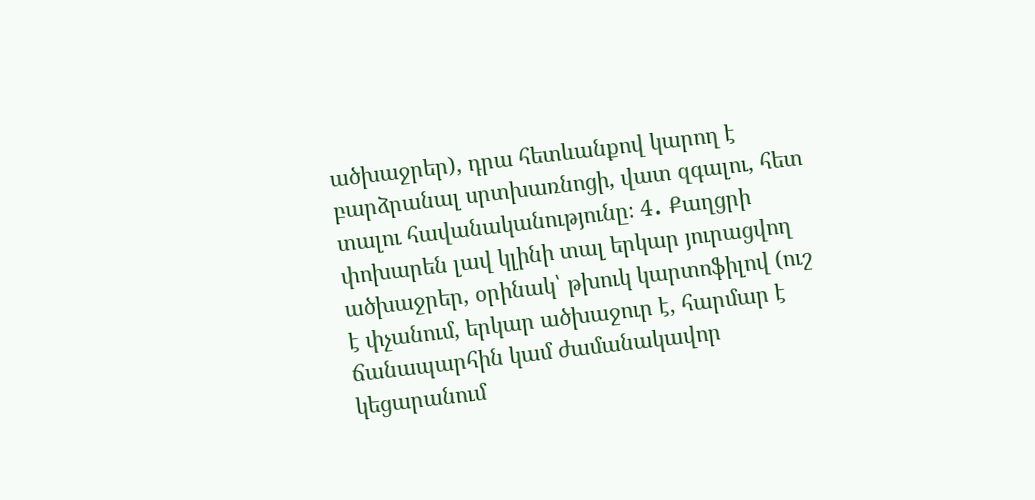ածխաջրեր), դրա հետևանքով կարող է բարձրանալ սրտխառնոցի, վատ զգալու, հետ տալու հավանականությունը։ 4․ Քաղցրի փոխարեն լավ կլինի տալ երկար յուրացվող ածխաջրեր, օրինակ՝ թխուկ կարտոֆիլով (ուշ է փչանում, երկար ածխաջուր է, հարմար է ճանապարհին կամ ժամանակավոր կեցարանում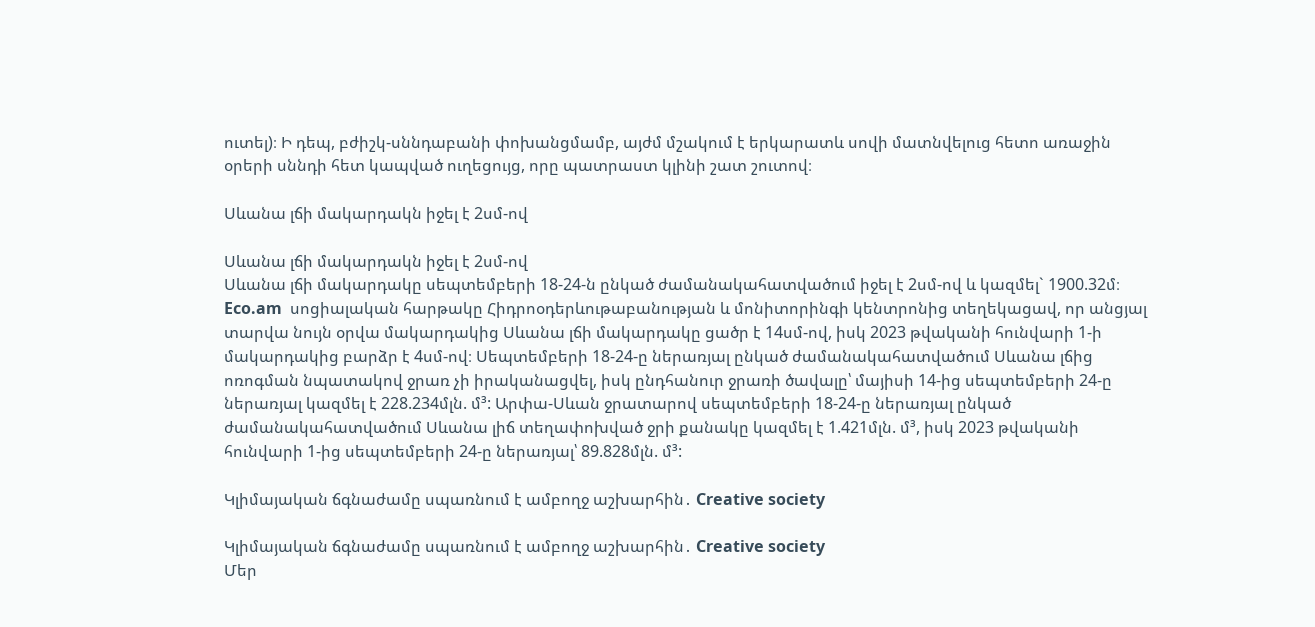ուտել)։ Ի դեպ, բժիշկ-սննդաբանի փոխանցմամբ, այժմ մշակում է երկարատև սովի մատնվելուց հետո առաջին օրերի սննդի հետ կապված ուղեցույց, որը պատրաստ կլինի շատ շուտով։

Սևանա լճի մակարդակն իջել է 2սմ-ով

Սևանա լճի մակարդակն իջել է 2սմ-ով
Սևանա լճի մակարդակը սեպտեմբերի 18-24-ն ընկած ժամանակահատվածում իջել է 2սմ-ով և կազմել` 1900.32մ։ Eco.am  սոցիալական հարթակը Հիդրոօդերևութաբանության և մոնիտորինգի կենտրոնից տեղեկացավ, որ անցյալ տարվա նույն օրվա մակարդակից Սևանա լճի մակարդակը ցածր է 14սմ-ով, իսկ 2023 թվականի հունվարի 1-ի մակարդակից բարձր է 4սմ-ով։ Սեպտեմբերի 18-24-ը ներառյալ ընկած ժամանակահատվածում Սևանա լճից ոռոգման նպատակով ջրառ չի իրականացվել, իսկ ընդհանուր ջրառի ծավալը՝ մայիսի 14-ից սեպտեմբերի 24-ը ներառյալ կազմել է 228.234մլն. մ³: Արփա-Սևան ջրատարով սեպտեմբերի 18-24-ը ներառյալ ընկած ժամանակահատվածում Սևանա լիճ տեղափոխված ջրի քանակը կազմել է 1.421մլն. մ³, իսկ 2023 թվականի հունվարի 1-ից սեպտեմբերի 24-ը ներառյալ՝ 89.828մլն. մ³:

Կլիմայական ճգնաժամը սպառնում է ամբողջ աշխարհին․ Creative society

Կլիմայական ճգնաժամը սպառնում է ամբողջ աշխարհին․ Creative society
Մեր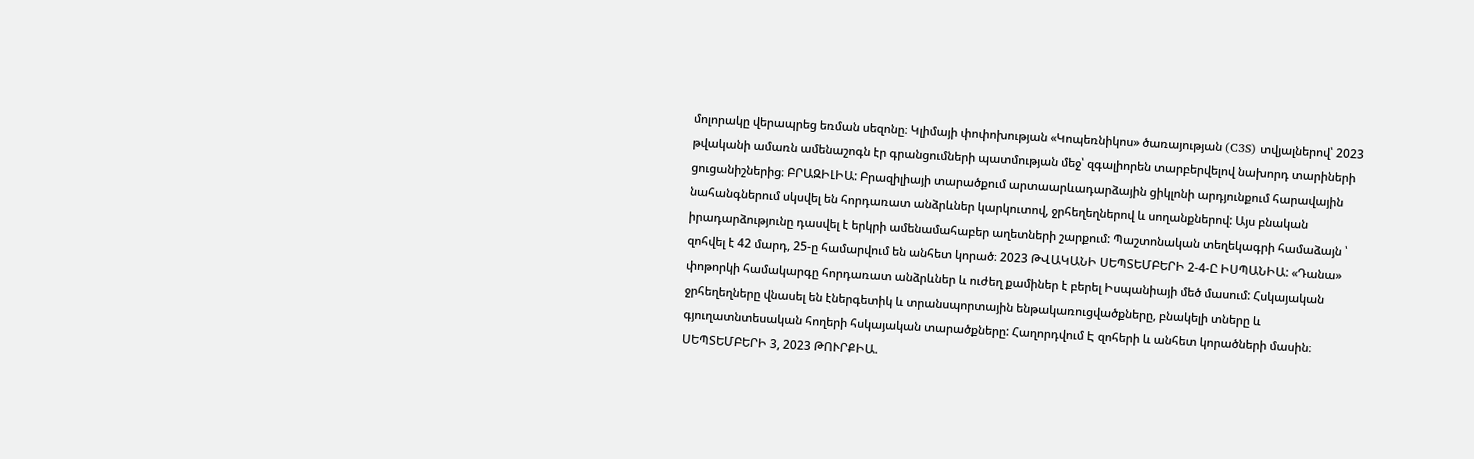մոլորակը վերապրեց եռման սեզոնը։ Կլիմայի փոփոխության «Կոպեռնիկոս» ծառայության (C3S) տվյալներով՝ 2023 թվականի ամառն ամենաշոգն էր գրանցումների պատմության մեջ՝ զգալիորեն տարբերվելով նախորդ տարիների ցուցանիշներից։ ԲՐԱԶԻԼԻԱ: Բրազիլիայի տարածքում արտաարևադարձային ցիկլոնի արդյունքում հարավային նահանգներում սկսվել են հորդառատ անձրևներ կարկուտով, ջրհեղեղներով և սողանքներով: Այս բնական իրադարձությունը դասվել է երկրի ամենամահաբեր աղետների շարքում: Պաշտոնական տեղեկագրի համաձայն ՝ զոհվել է 42 մարդ, 25-ը համարվում են անհետ կորած։ 2023 ԹՎԱԿԱՆԻ ՍԵՊՏԵՄԲԵՐԻ 2-4-Ը ԻՍՊԱՆԻԱ: «Դանա» փոթորկի համակարգը հորդառատ անձրևներ և ուժեղ քամիներ է բերել Իսպանիայի մեծ մասում: Հսկայական ջրհեղեղները վնասել են էներգետիկ և տրանսպորտային ենթակառուցվածքները, բնակելի տները և գյուղատնտեսական հողերի հսկայական տարածքները: Հաղորդվում Է զոհերի և անհետ կորածների մասին։ ՍԵՊՏԵՄԲԵՐԻ 3, 2023 ԹՈՒՐՔԻԱ.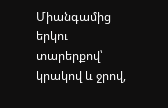Միանգամից երկու տարերքով՝ կրակով և ջրով,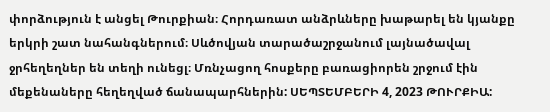փորձություն է անցել Թուրքիան։ Հորդառատ անձրևները խաթարել են կյանքը երկրի շատ նահանգներում։ Սևծովյան տարածաշրջանում լայնածավալ ջրհեղեղներ են տեղի ունեցլ։ Մռնչացող հոսքերը բառացիորեն շրջում էին մեքենաները հեղեղված ճանապարհներին: ՍԵՊՏԵՄԲԵՐԻ 4, 2023 ԹՈՒՐՔԻԱ: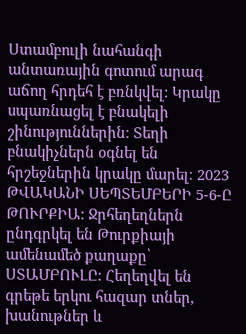Ստամբուլի նահանգի անտառային գոտում արագ աճող հրդեհ է բռնկվել: Կրակը սպառնացել է բնակելի շինություններին։ Տեղի բնակիչներն օգնել են հրշեջներին կրակը մարել։ 2023 ԹՎԱԿԱՆԻ ՍԵՊՏԵՄԲԵՐԻ 5-6-Ը ԹՈՒՐՔԻԱ: Ջրհեղեղներն ընդգրկել են Թուրքիայի ամենամեծ քաղաքը՝ ՍՏԱՄԲՈՒԼԸ: Հեղեղվել են գրեթե երկու հազար տներ, խանութներ և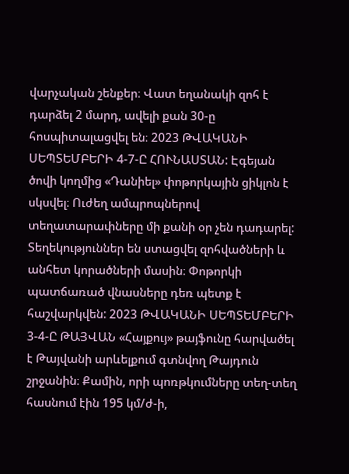վարչական շենքեր։ Վատ եղանակի զոհ է դարձել 2 մարդ, ավելի քան 30-ը հոսպիտալացվել են։ 2023 ԹՎԱԿԱՆԻ ՍԵՊՏԵՄԲԵՐԻ 4-7-Ը ՀՈՒՆԱՍՏԱՆ: Էգեյան ծովի կողմից «Դանիել» փոթորկային ցիկլոն է սկսվել։ Ուժեղ ամպրոպներով տեղատարափները մի քանի օր չեն դադարել: Տեղեկություններ են ստացվել զոհվածների և անհետ կորածների մասին։ Փոթորկի պատճառած վնասները դեռ պետք է հաշվարկվեն: 2023 ԹՎԱԿԱՆԻ ՍԵՊՏԵՄԲԵՐԻ 3-4-Ը ԹԱՅՎԱՆ «Հայքույ» թայֆունը հարվածել է Թայվանի արևելքում գտնվող Թայդուն շրջանին։ Քամին, որի պոռթկումները տեղ-տեղ հասնում էին 195 կմ/ժ-ի,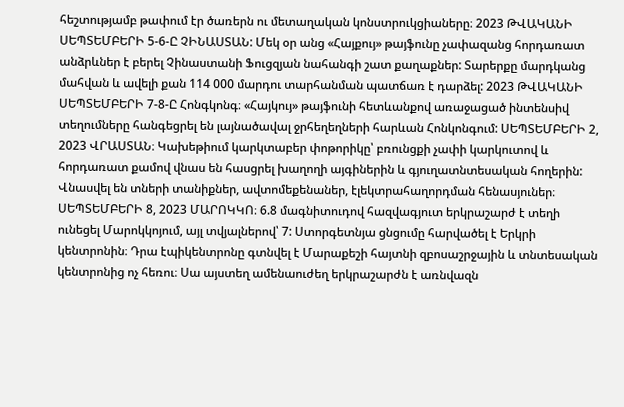հեշտությամբ թափում էր ծառերն ու մետաղական կոնստրուկցիաները։ 2023 ԹՎԱԿԱՆԻ ՍԵՊՏԵՄԲԵՐԻ 5-6-Ը ՉԻՆԱՍՏԱՆ: Մեկ օր անց «Հայքույ» թայֆունը չափազանց հորդառատ անձրևներ է բերել Չինաստանի Ֆուցզյան նահանգի շատ քաղաքներ: Տարերքը մարդկանց մահվան և ավելի քան 114 000 մարդու տարհանման պատճառ է դարձել: 2023 ԹՎԱԿԱՆԻ ՍԵՊՏԵՄԲԵՐԻ 7-8-Ը Հոնգկոնգ։ «Հայկույ» թայֆունի հետևանքով առաջացած ինտենսիվ տեղումները հանգեցրել են լայնածավալ ջրհեղեղների հարևան Հոնկոնգում: ՍԵՊՏԵՄԲԵՐԻ 2, 2023 ՎՐԱՍՏԱՆ։ Կախեթիում կարկտաբեր փոթորիկը՝ բռունցքի չափի կարկուտով և հորդառատ քամով վնաս են հասցրել խաղողի այգիներին և գյուղատնտեսական հողերին: Վնասվել են տների տանիքներ, ավտոմեքենաներ, էլեկտրահաղորդման հենասյուներ։ ՍԵՊՏԵՄԲԵՐԻ 8, 2023 ՄԱՐՈԿԿՈ։ 6.8 մագնիտուդով հազվագյուտ երկրաշարժ է տեղի ունեցել Մարոկկոյում, այլ տվյալներով՝ 7: Ստորգետնյա ցնցումը հարվածել է Երկրի կենտրոնին։ Դրա էպիկենտրոնը գտնվել է Մարաքեշի հայտնի զբոսաշրջային և տնտեսական կենտրոնից ոչ հեռու։ Սա այստեղ ամենաուժեղ երկրաշարժն է առնվազն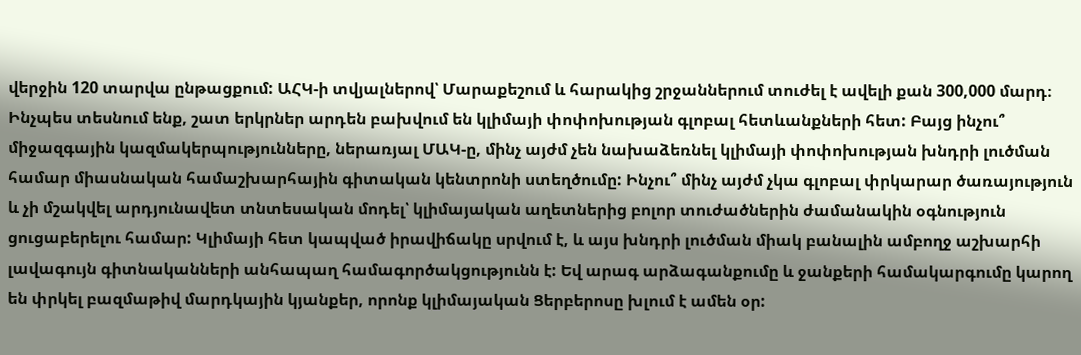վերջին 120 տարվա ընթացքում: ԱՀԿ-ի տվյալներով՝ Մարաքեշում և հարակից շրջաններում տուժել է ավելի քան 300,000 մարդ։ Ինչպես տեսնում ենք, շատ երկրներ արդեն բախվում են կլիմայի փոփոխության գլոբալ հետևանքների հետ: Բայց ինչու՞ միջազգային կազմակերպությունները, ներառյալ ՄԱԿ-ը, մինչ այժմ չեն նախաձեռնել կլիմայի փոփոխության խնդրի լուծման համար միասնական համաշխարհային գիտական կենտրոնի ստեղծումը: Ինչու՞ մինչ այժմ չկա գլոբալ փրկարար ծառայություն և չի մշակվել արդյունավետ տնտեսական մոդել՝ կլիմայական աղետներից բոլոր տուժածներին ժամանակին օգնություն ցուցաբերելու համար: Կլիմայի հետ կապված իրավիճակը սրվում է, և այս խնդրի լուծման միակ բանալին ամբողջ աշխարհի լավագույն գիտնականների անհապաղ համագործակցությունն է: Եվ արագ արձագանքումը և ջանքերի համակարգումը կարող են փրկել բազմաթիվ մարդկային կյանքեր, որոնք կլիմայական Ցերբերոսը խլում է ամեն օր: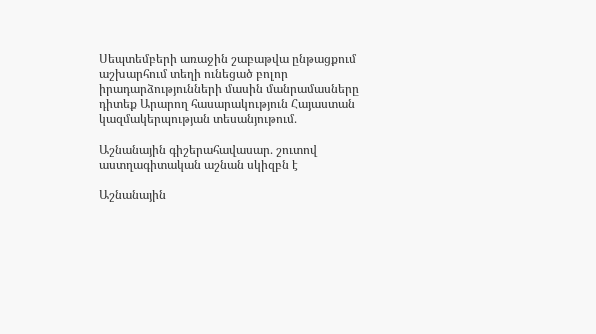Սեպտեմբերի առաջին շաբաթվա ընթացքում աշխարհում տեղի ունեցած բոլոր իրադարձությունների մասին մանրամասները դիտեք Արարող հասարակություն Հայաստան կազմակերպության տեսանյութում․

Աշնանային գիշերահավասար․ շուտով աստղագիտական աշնան սկիզբն է

Աշնանային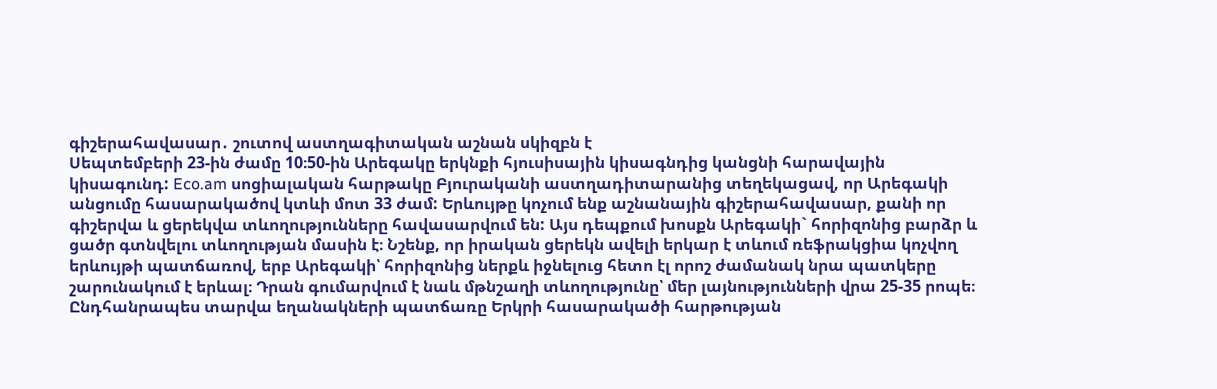գիշերահավասար․ շուտով աստղագիտական աշնան սկիզբն է
Սեպտեմբերի 23-ին ժամը 10։50-ին Արեգակը երկնքի հյուսիսային կիսագնդից կանցնի հարավային կիսագունդ: Eco.am սոցիալական հարթակը Բյուրականի աստղադիտարանից տեղեկացավ, որ Արեգակի անցումը հասարակածով կտևի մոտ 33 ժամ: Երևույթը կոչում ենք աշնանային գիշերահավասար, քանի որ գիշերվա և ցերեկվա տևողությունները հավասարվում են: Այս դեպքում խոսքն Արեգակի` հորիզոնից բարձր և ցածր գտնվելու տևողության մասին է։ Նշենք, որ իրական ցերեկն ավելի երկար է տևում ռեֆրակցիա կոչվող երևույթի պատճառով, երբ Արեգակի՝ հորիզոնից ներքև իջնելուց հետո էլ որոշ ժամանակ նրա պատկերը շարունակում է երևալ։ Դրան գումարվում է նաև մթնշաղի տևողությունը՝ մեր լայնությունների վրա 25-35 րոպե։ Ընդհանրապես տարվա եղանակների պատճառը Երկրի հասարակածի հարթության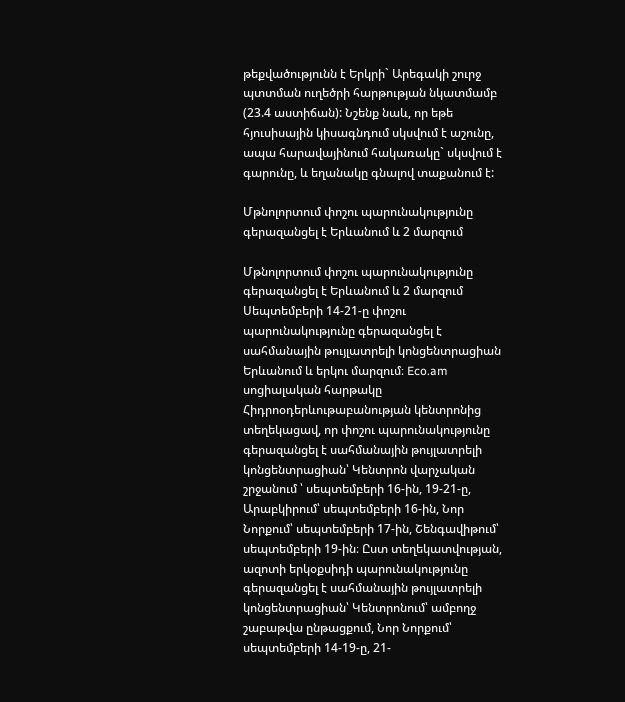թեքվածությունն է Երկրի` Արեգակի շուրջ պտտման ուղեծրի հարթության նկատմամբ (23.4 աստիճան): Նշենք նաև, որ եթե հյուսիսային կիսագնդում սկսվում է աշունը, ապա հարավայինում հակառակը` սկսվում է գարունը, և եղանակը գնալով տաքանում է:

Մթնոլորտում փոշու պարունակությունը գերազանցել է Երևանում և 2 մարզում

Մթնոլորտում փոշու պարունակությունը գերազանցել է Երևանում և 2 մարզում
Սեպտեմբերի 14-21-ը փոշու պարունակությունը գերազանցել է սահմանային թույլատրելի կոնցենտրացիան Երևանում և երկու մարզում։ Eco.am սոցիալական հարթակը Հիդրոօդերևութաբանության կենտրոնից տեղեկացավ, որ փոշու պարունակությունը գերազանցել է սահմանային թույլատրելի կոնցենտրացիան՝ Կենտրոն վարչական շրջանում ՝ սեպտեմբերի 16-ին, 19-21-ը, Արաբկիրում՝ սեպտեմբերի 16-ին, Նոր Նորքում՝ սեպտեմբերի 17-ին, Շենգավիթում՝ սեպտեմբերի 19-ին։ Ըստ տեղեկատվության, ազոտի երկօքսիդի պարունակությունը գերազանցել է սահմանային թույլատրելի կոնցենտրացիան՝ Կենտրոնում՝ ամբողջ շաբաթվա ընթացքում, Նոր Նորքում՝ սեպտեմբերի 14-19-ը, 21-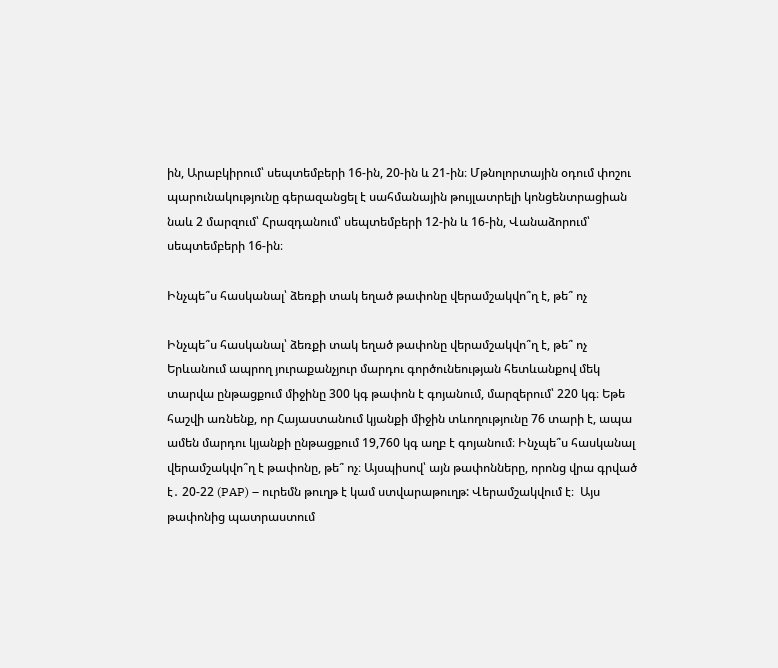ին, Արաբկիրում՝ սեպտեմբերի 16-ին, 20-ին և 21-ին։ Մթնոլորտային օդում փոշու պարունակությունը գերազանցել է սահմանային թույլատրելի կոնցենտրացիան նաև 2 մարզում՝ Հրազդանում՝ սեպտեմբերի 12-ին և 16-ին, Վանաձորում՝ սեպտեմբերի 16-ին։

Ինչպե՞ս հասկանալ՝ ձեռքի տակ եղած թափոնը վերամշակվո՞ղ է, թե՞ ոչ

Ինչպե՞ս հասկանալ՝ ձեռքի տակ եղած թափոնը վերամշակվո՞ղ է, թե՞ ոչ
Երևանում ապրող յուրաքանչյուր մարդու գործունեության հետևանքով մեկ տարվա ընթացքում միջինը 300 կգ թափոն է գոյանում, մարզերում՝ 220 կգ։ Եթե հաշվի առնենք, որ Հայաստանում կյանքի միջին տևողությունը 76 տարի է, ապա ամեն մարդու կյանքի ընթացքում 19,760 կգ աղբ է գոյանում։ Ինչպե՞ս հասկանալ վերամշակվո՞ղ է թափոնը, թե՞ ոչ։ Այսպիսով՝ այն թափոնները, որոնց վրա գրված է․ 20-22 (PAP) – ուրեմն թուղթ է կամ ստվարաթուղթ: Վերամշակվում է։  Այս թափոնից պատրաստում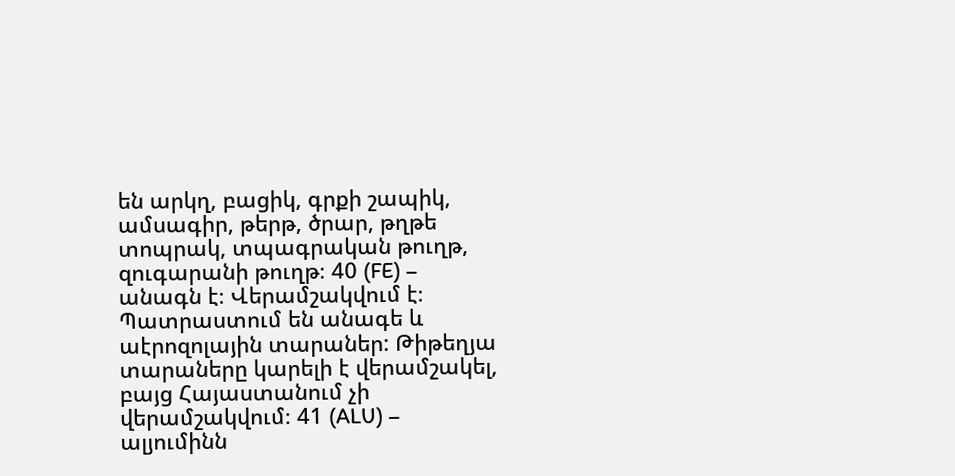են արկղ, բացիկ, գրքի շապիկ, ամսագիր, թերթ, ծրար, թղթե տոպրակ, տպագրական թուղթ, զուգարանի թուղթ։ 40 (FE) – անագն է։ Վերամշակվում է։ Պատրաստում են անագե և աէրոզոլային տարաներ: Թիթեղյա տարաները կարելի է վերամշակել, բայց Հայաստանում չի վերամշակվում։ 41 (ALU) – ալյումինն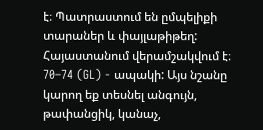է։ Պատրաստում են ըմպելիքի տարաներ և փայլաթիթեղ: Հայաստանում վերամշակվում է։ 70–74 (GL) - ապակի: Այս նշանը կարող եք տեսնել անգույն, թափանցիկ, կանաչ,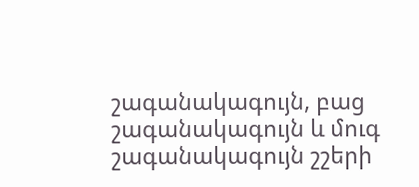շագանակագույն, բաց շագանակագույն և մուգ շագանակագույն շշերի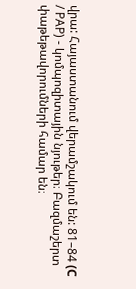վրա: Հայաստանում վերամշակում են: 81–84 (С / PAP) - կոմպոզիտային նյութեր։ Բազմաշերտ փաթեթավորումների համար են։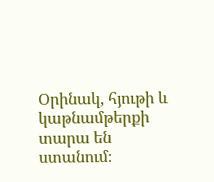Օրինակ, հյութի և կաթնամթերքի տարա են ստանում։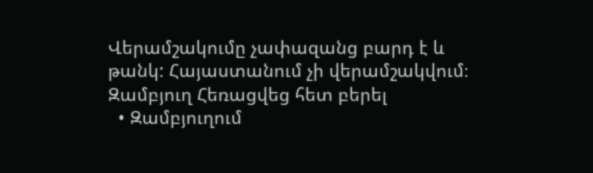Վերամշակումը չափազանց բարդ է և թանկ: Հայաստանում չի վերամշակվում։
Զամբյուղ Հեռացվեց հետ բերել
  • Զամբյուղում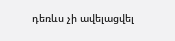դեռևս չի ավելացվել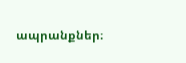ապրանքներ։